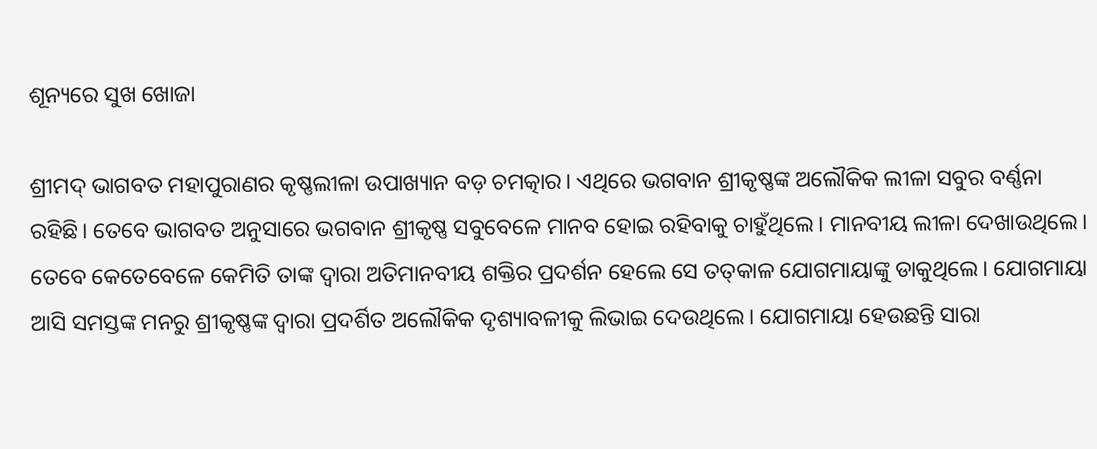ଶୂନ୍ୟରେ ସୁଖ ଖୋଜା

ଶ୍ରୀମଦ୍‌ ଭାଗବତ ମହାପୁରାଣର କୃଷ୍ଣଲୀଳା ଉପାଖ୍ୟାନ ବଡ଼ ଚମତ୍କାର। ଏଥିରେ ଭଗବାନ ଶ୍ରୀକୃଷ୍ଣଙ୍କ ଅଲୌକିକ ଲୀଳା ସବୁର ବର୍ଣ୍ଣନା ରହିଛି। ତେବେ ଭାଗବତ ଅନୁସାରେ ଭଗବାନ ଶ୍ରୀକୃଷ୍ଣ ସବୁବେଳେ ମାନବ ହୋଇ ରହିବାକୁ ଚାହୁଁଥିଲେ। ମାନବୀୟ ଲୀଳା ଦେଖାଉଥିଲେ। ତେବେ କେତେବେଳେ କେମିତି ତାଙ୍କ ଦ୍ୱାରା ଅତିମାନବୀୟ ଶକ୍ତିର ପ୍ରଦର୍ଶନ ହେଲେ ସେ ତତ୍‌କାଳ ଯୋଗମାୟାଙ୍କୁ ଡାକୁଥିଲେ। ଯୋଗମାୟା ଆସି ସମସ୍ତଙ୍କ ମନରୁ ଶ୍ରୀକୃଷ୍ଣଙ୍କ ଦ୍ୱାରା ପ୍ରଦର୍ଶିତ ଅଲୌକିକ ଦୃଶ୍ୟାବଳୀକୁ ଲିଭାଇ ଦେଉଥିଲେ। ଯୋଗମାୟା ହେଉଛନ୍ତି ସାରା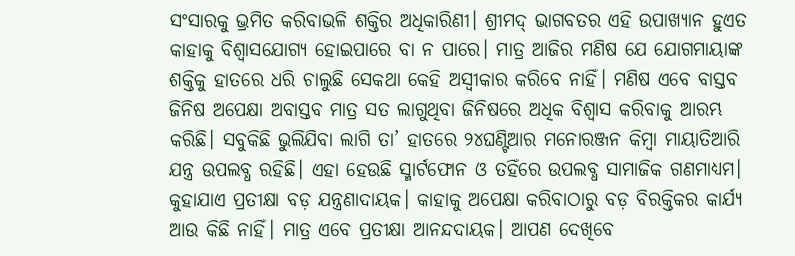ସଂସାରକୁ ଭ୍ରମିତ କରିବାଭଳି ଶକ୍ତିର ଅଧିକାରିଣୀ। ଶ୍ରୀମଦ୍‌ ଭାଗବତର ଏହି ଉପାଖ୍ୟାନ ହୁଏତ କାହାକୁ ବିଶ୍ୱାସଯୋଗ୍ୟ ହୋଇପାରେ ବା ନ ପାରେ। ମାତ୍ର ଆଜିର ମଣିଷ ଯେ ଯୋଗମାୟାଙ୍କ ଶକ୍ତିକୁ ହାତରେ ଧରି ଚାଲୁଛି ସେକଥା କେହି ଅସ୍ବୀକାର କରିବେ ନାହିଁ। ମଣିଷ ଏବେ ବାସ୍ତବ ଜିନିଷ ଅପେକ୍ଷା ଅବାସ୍ତବ ମାତ୍ର ସତ ଲାଗୁଥିବା ଜିନିଷରେ ଅଧିକ ବିଶ୍ୱାସ କରିବାକୁ ଆରମ୍ଭ କରିଛି। ସବୁକିଛି ଭୁଲିଯିବା ଲାଗି ତା’ ହାତରେ ୨୪ଘଣ୍ଟିଆର ମନୋରଞ୍ଜନ କିମ୍ବା ମାୟାତିଆରି ଯନ୍ତ୍ର ଉପଲବ୍ଧ ରହିଛି। ଏହା ହେଉଛି ସ୍ମାର୍ଟଫୋନ ଓ ତହିଁରେ ଉପଲବ୍ଧ ସାମାଜିକ ଗଣମାଧ୍ୟମ।
କୁହାଯାଏ ପ୍ରତୀକ୍ଷା ବଡ଼ ଯନ୍ତ୍ରଣାଦାୟକ। କାହାକୁ ଅପେକ୍ଷା କରିବାଠାରୁ ବଡ଼ ବିରକ୍ତିକର କାର୍ଯ୍ୟ ଆଉ କିଛି ନାହିଁ। ମାତ୍ର ଏବେ ପ୍ରତୀକ୍ଷା ଆନନ୍ଦଦାୟକ। ଆପଣ ଦେଖିବେ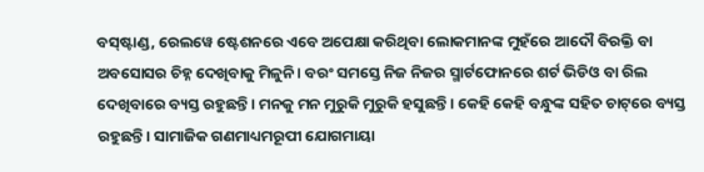ବସ୍‌ଷ୍ଟାଣ୍ଡ, ରେଲୱେ ଷ୍ଟେଶନରେ ଏବେ ଅପେକ୍ଷା କରିଥିବା ଲୋକମାନଙ୍କ ମୁହଁରେ ଆଦୌ ବିରକ୍ତି ବା ଅବସୋସର ଚିହ୍ନ ଦେଖିବାକୁ ମିଳୁନି। ବରଂ ସମସ୍ତେ ନିଜ ନିଜର ସ୍ମାର୍ଟଫୋନରେ ଶର୍ଟ ଭିଡିଓ ବା ରିଲ ଦେଖିବାରେ ବ୍ୟସ୍ତ ରହୁଛନ୍ତି। ମନକୁ ମନ ମୁରୁକି ମୁରୁକି ହସୁଛନ୍ତି। କେହି କେହି ବନ୍ଧୁଙ୍କ ସହିତ ଚାଟ୍‌ରେ ବ୍ୟସ୍ତ ରହୁଛନ୍ତି। ସାମାଜିକ ଗଣମାଧ୍ୟମରୂପୀ ଯୋଗମାୟା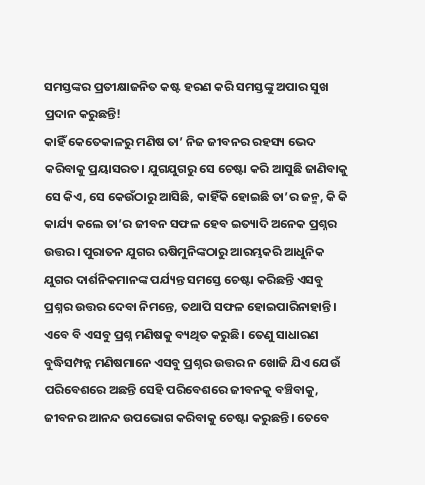ସମସ୍ତଙ୍କର ପ୍ରତୀକ୍ଷାଜନିତ କଷ୍ଟ ହରଣ କରି ସମସ୍ତଙ୍କୁ ଅପାର ସୁଖ ପ୍ରଦାନ କରୁଛନ୍ତି!
କାହିଁ କେତେକାଳରୁ ମଣିଷ ତା’ ନିଜ ଜୀବନର ରହସ୍ୟ ଭେଦ କରିବାକୁ ପ୍ରୟାସରତ। ଯୁଗଯୁଗରୁ ସେ ଚେଷ୍ଟା କରି ଆସୁଛି ଜାଣିବାକୁ ସେ କିଏ, ସେ କେଉଁଠାରୁ ଆସିଛି, କାହିଁକି ହୋଇଛି ତା’ର ଜନ୍ମ, କି କି କାର୍ଯ୍ୟ କଲେ ତା’ର ଜୀବନ ସଫଳ ହେବ ଇତ୍ୟାଦି ଅନେକ ପ୍ରଶ୍ନର ଉତ୍ତର। ପୁରାତନ ଯୁଗର ଋଷିମୁନିଙ୍କଠାରୁ ଆରମ୍ଭକରି ଆଧୁନିକ ଯୁଗର ଦାର୍ଶନିକମାନଙ୍କ ପର୍ଯ୍ୟନ୍ତ ସମସ୍ତେ ଚେଷ୍ଟା କରିଛନ୍ତି ଏସବୁ ପ୍ରଶ୍ନର ଉତ୍ତର ଦେବା ନିମନ୍ତେ, ତଥାପି ସଫଳ ହୋଇପାରିନାହାନ୍ତି। ଏବେ ବି ଏସବୁ ପ୍ରଶ୍ନ ମଣିଷକୁ ବ୍ୟଥିତ କରୁଛି। ତେଣୁ ସାଧାରଣ ବୁଦ୍ଧିସମ୍ପନ୍ନ ମଣିଷମାନେ ଏସବୁ ପ୍ରଶ୍ନର ଉତ୍ତର ନ ଖୋଜି ଯିଏ ଯେଉଁ ପରିବେଶରେ ଅଛନ୍ତି ସେହି ପରିବେଶରେ ଜୀବନକୁ ବଞ୍ଚିବାକୁ, ଜୀବନର ଆନନ୍ଦ ଉପଭୋଗ କରିବାକୁ ଚେଷ୍ଟା କରୁଛନ୍ତି। ତେବେ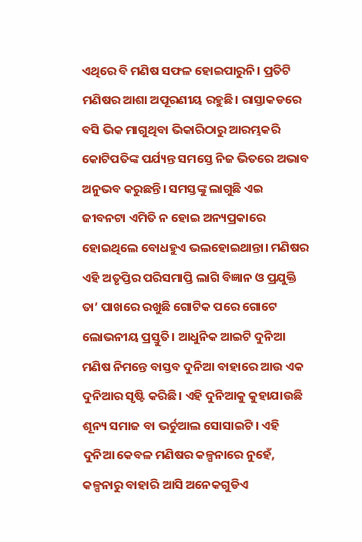ଏଥିରେ ବି ମଣିଷ ସଫଳ ହୋଇପାରୁନି। ପ୍ରତିଟି ମଣିଷର ଆଶା ଅପୂରଣୀୟ ରହୁଛି। ରାସ୍ତାକଡରେ ବସି ଭିକ ମାଗୁଥିବା ଭିକାରିଠାରୁ ଆରମ୍ଭକରି କୋଟିପତିଙ୍କ ପର୍ଯ୍ୟନ୍ତ ସମସ୍ତେ ନିଜ ଭିତରେ ଅଭାବ ଅନୁଭବ କରୁଛନ୍ତି। ସମସ୍ତଙ୍କୁ ଲାଗୁଛି ଏଇ ଜୀବନଟା ଏମିତି ନ ହୋଇ ଅନ୍ୟପ୍ରକାରେ ହୋଇଥିଲେ ବୋଧହୁଏ ଭଲହୋଇଥାନ୍ତା। ମଣିଷର ଏହି ଅତୃପ୍ତିର ପରିସମାପ୍ତି ଲାଗି ବିଜ୍ଞାନ ଓ ପ୍ରଯୁକ୍ତି ତା’ ପାଖରେ ରଖୁଛି ଗୋଟିକ ପରେ ଗୋଟେ ଲୋଭନୀୟ ପ୍ରସ୍ତୁତି। ଆଧୁନିକ ଆଇଟି ଦୁନିଆ ମଣିଷ ନିମନ୍ତେ ବାସ୍ତବ ଦୁନିଆ ବାହାରେ ଆଉ ଏକ ଦୁନିଆର ସୃଷ୍ଟି କରିଛି। ଏହି ଦୁନିଆକୁ କୁହାଯାଉଛି ଶୂନ୍ୟ ସମାଜ ବା ଭର୍ଚୁଆଲ ସୋସାଇଟି। ଏହି ଦୁନିଆ କେବଳ ମଣିଷର କଳ୍ପନାରେ ନୁହେଁ, କଳ୍ପନାରୁ ବାହାରି ଆସି ଅନେକଗୁଡିଏ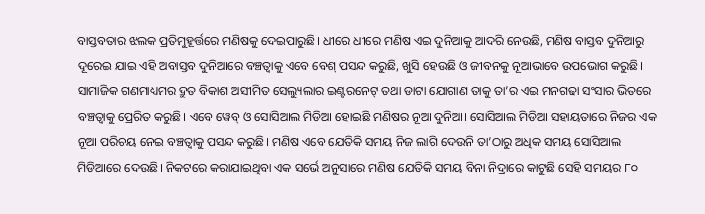ବାସ୍ତବତାର ଝଲକ ପ୍ରତିମୁହୂର୍ତ୍ତରେ ମଣିଷକୁ ଦେଇପାରୁଛି। ଧୀରେ ଧୀରେ ମଣିଷ ଏଇ ଦୁନିଆକୁ ଆଦରି ନେଉଛି, ମଣିଷ ବାସ୍ତବ ଦୁନିଆରୁ ଦୂରେଇ ଯାଇ ଏହି ଅବାସ୍ତବ ଦୁନିଆରେ ବଞ୍ଚତ୍ବାକୁ ଏବେ ବେଶ୍‌ ପସନ୍ଦ କରୁଛି, ଖୁସି ହେଉଛି ଓ ଜୀବନକୁ ନୂଆଭାବେ ଉପଭୋଗ କରୁଛି।
ସାମାଜିକ ଗଣମାଧ୍ୟମର ଦ୍ରୁତ ବିକାଶ ଅସୀମିତ ସେଲ୍ୟୁଲାର ଇଣ୍ଟରନେଟ୍‌ ତଥା ଡାଟା ଯୋଗାଣ ତାକୁ ତା’ର ଏଇ ମନଗଢା ସଂସାର ଭିତରେ ବଞ୍ଚତ୍ବାକୁ ପ୍ରେରିତ କରୁଛି। ଏବେ ୱେବ୍‌ ଓ ସୋସିଆଲ ମିଡିଆ ହୋଇଛି ମଣିଷର ନୂଆ ଦୁନିଆ। ସୋସିଆଲ ମିଡିଆ ସହାୟତାରେ ନିଜର ଏକ ନୂଆ ପରିଚୟ ନେଇ ବଞ୍ଚତ୍ବାକୁ ପସନ୍ଦ କରୁଛି। ମଣିଷ ଏବେ ଯେତିକି ସମୟ ନିଜ ଲାଗି ଦେଉନି ତା’ଠାରୁ ଅଧିକ ସମୟ ସୋସିଆଲ ମିଡିଆରେ ଦେଉଛି। ନିକଟରେ କରାଯାଇଥିବା ଏକ ସର୍ଭେ ଅନୁସାରେ ମଣିଷ ଯେତିକି ସମୟ ବିନା ନିଦ୍ରାରେ କାଟୁଛି ସେହି ସମୟର ୮୦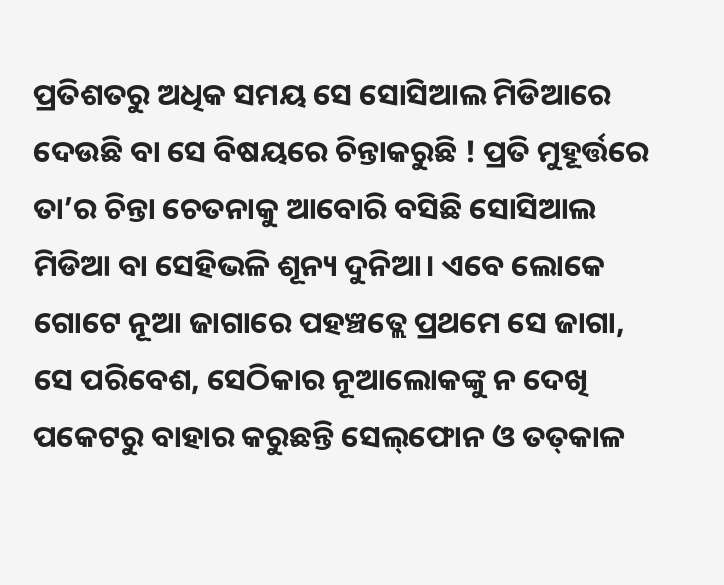ପ୍ରତିଶତରୁ ଅଧିକ ସମୟ ସେ ସୋସିଆଲ ମିଡିଆରେ ଦେଉଛି ବା ସେ ବିଷୟରେ ଚିନ୍ତାକରୁଛି ! ପ୍ରତି ମୁହୂର୍ତ୍ତରେ ତା’ର ଚିନ୍ତା ଚେତନାକୁ ଆବୋରି ବସିଛି ସୋସିଆଲ ମିଡିଆ ବା ସେହିଭଳି ଶୂନ୍ୟ ଦୁନିଆ। ଏବେ ଲୋକେ ଗୋଟେ ନୂଆ ଜାଗାରେ ପହଞ୍ଚତ୍ଲେ ପ୍ରଥମେ ସେ ଜାଗା, ସେ ପରିବେଶ, ସେଠିକାର ନୂଆଲୋକଙ୍କୁ ନ ଦେଖି ପକେଟରୁ ବାହାର କରୁଛନ୍ତି ସେଲ୍‌ଫୋନ ଓ ତତ୍‌କାଳ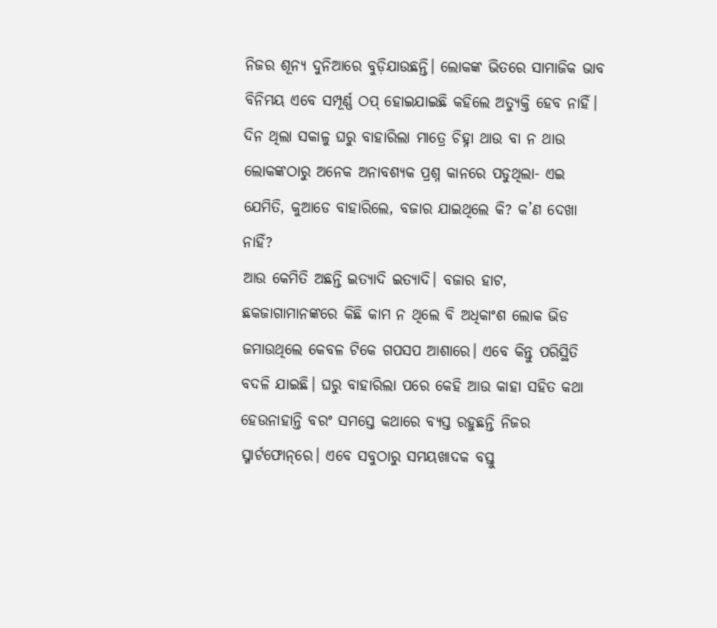ନିଜର ଶୂନ୍ୟ ଦୁନିଆରେ ବୁଡ଼ିଯାଉଛନ୍ତି। ଲୋକଙ୍କ ଭିତରେ ସାମାଜିକ ଭାବ ବିନିମୟ ଏବେ ସମ୍ପୂର୍ଣ୍ଣ ଠପ୍‌ ହୋଇଯାଇଛି କହିଲେ ଅତ୍ୟୁକ୍ତି ହେବ ନାହିଁ।
ଦିନ ଥିଲା ସକାଳୁ ଘରୁ ବାହାରିଲା ମାତ୍ରେ ଚିହ୍ନା ଥାଉ ବା ନ ଥାଉ ଲୋକଙ୍କଠାରୁ ଅନେକ ଅନାବଶ୍ୟକ ପ୍ରଶ୍ନ କାନରେ ପଡୁଥିଲା- ଏଇ ଯେମିତି, କୁଆଡେ ବାହାରିଲେ, ବଜାର ଯାଇଥିଲେ କି? କ’ଣ ଦେଖା ନାହିଁ?
ଆଉ କେମିତି ଅଛନ୍ତି ଇତ୍ୟାଦି ଇତ୍ୟାଦି। ବଜାର ହାଟ, ଛକଜାଗାମାନଙ୍କରେ କିଛି କାମ ନ ଥିଲେ ବି ଅଧିକାଂଶ ଲୋକ ଭିଡ ଜମାଉଥିଲେ କେବଳ ଟିକେ ଗପସପ ଆଶାରେ। ଏବେ କିନ୍ତୁ ପରିସ୍ଥିତି ବଦଳି ଯାଇଛି। ଘରୁ ବାହାରିଲା ପରେ କେହି ଆଉ କାହା ସହିତ କଥା ହେଉନାହାନ୍ତି ବରଂ ସମସ୍ତେ କଥାରେ ବ୍ୟସ୍ତ ରହୁଛନ୍ତି ନିଜର ସ୍ମାର୍ଟଫୋନ୍‌ରେ। ଏବେ ସବୁଠାରୁ ସମୟଖାଦକ ବସ୍ତୁ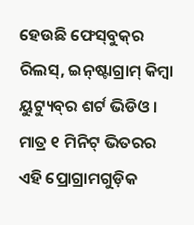ହେଉଛି ଫେସ୍‌ବୁକ୍‌ର ରିଲସ୍‌, ଇନ୍‌ଷ୍ଟାଗ୍ରାମ୍‌ କିମ୍ବା ୟୁଟ୍ୟୁବ୍‌ର ଶର୍ଟ ଭିଡିଓ। ମାତ୍ର ୧ ମିନିଟ୍‌ ଭିତରର ଏହି ପ୍ରୋଗ୍ରାମଗୁଡ଼ିକ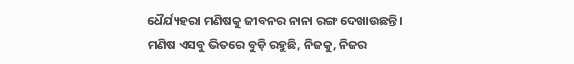ଧୈର୍ଯ୍ୟହରା ମଣିଷକୁ ଜୀବନର ନାନା ରଙ୍ଗ ଦେଖାଉଛନ୍ତି। ମଣିଷ ଏସବୁ ଭିତରେ ବୁଡ଼ି ରହୁଛି, ନିଜକୁ, ନିଜର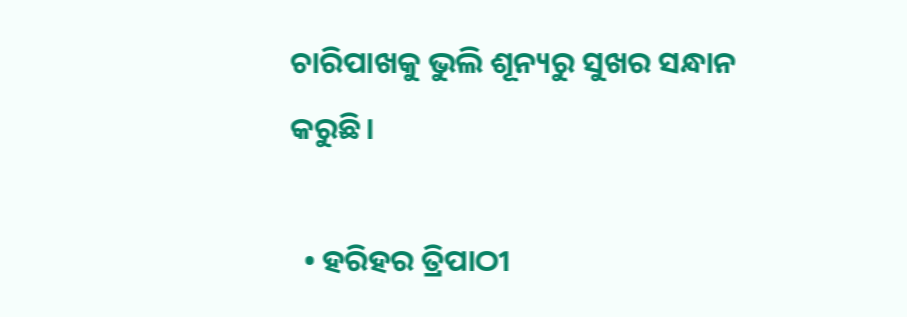ଚାରିପାଖକୁ ଭୁଲି ଶୂନ୍ୟରୁ ସୁଖର ସନ୍ଧାନ କରୁଛି।

  • ହରିହର ତ୍ରିପାଠୀ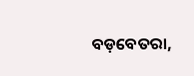ବଡ଼ବେତରା,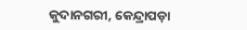କୁଦାନଗରୀ, କେନ୍ଦ୍ରାପଡ଼ା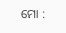ମୋ :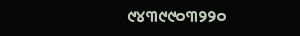୯୪୩୯୯୦୩୨୨୦